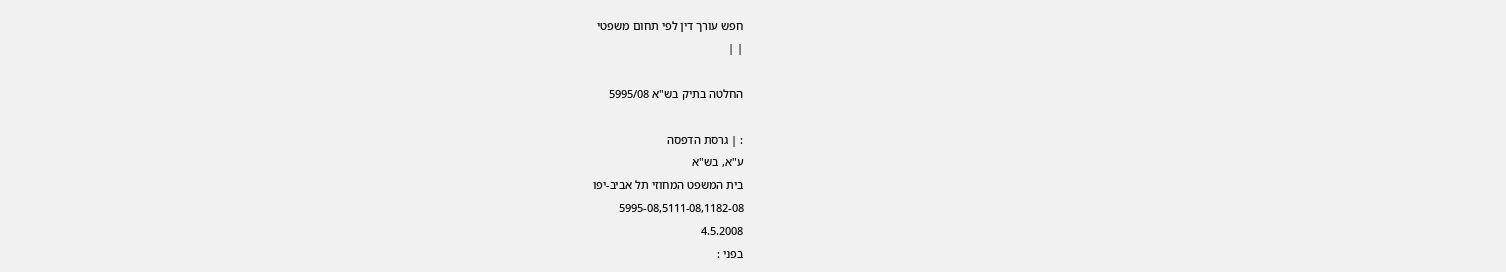חפש עורך דין לפי תחום משפטי
| |

החלטה בתיק בש"א 5995/08

: | גרסת הדפסה
ע"א, בש"א
בית המשפט המחוזי תל אביב-יפו
5995-08,5111-08,1182-08
4.5.2008
בפני :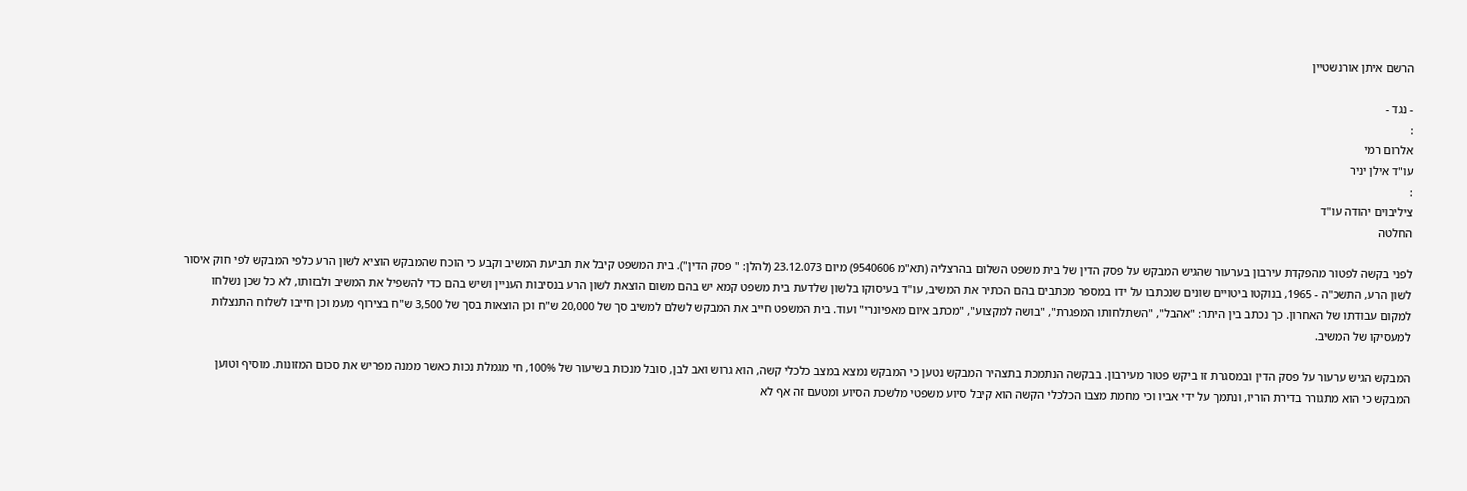הרשם איתן אורנשטיין

- נגד -
:
אלרום רמי
עו"ד אילן יניר
:
ציליבוים יהודה עו"ד
החלטה

לפני בקשה לפטור מהפקדת עירבון בערעור שהגיש המבקש על פסק הדין של בית משפט השלום בהרצליה (תא"מ 9540606) מיום 23.12.073 (להלן: " פסק הדין"). בית המשפט קיבל את תביעת המשיב וקבע כי הוכח שהמבקש הוציא לשון הרע כלפי המבקש לפי חוק איסור לשון הרע, התשכ"ה - 1965, בנוקטו ביטויים שונים שנכתבו על ידו במספר מכתבים בהם הכתיר את המשיב, עו"ד בעיסוקו בלשון שלדעת בית משפט קמא יש בהם משום הוצאת לשון הרע בנסיבות העניין ושיש בהם כדי להשפיל את המשיב ולבזותו, לא כל שכן נשלחו למקום עבודתו של האחרון. כך נכתב בין היתר: "אהבל", "השתלחותו המפגרת", "בושה למקצוע", "מכתב איום מאפיונרי" ועוד. בית המשפט חייב את המבקש לשלם למשיב סך של 20,000 ש"ח וכן הוצאות בסך של 3,500 ש"ח בצירוף מעמ וכן חייבו לשלוח התנצלות למעסיקו של המשיב.

המבקש הגיש ערעור על פסק הדין ובמסגרת זו ביקש פטור מעירבון. בבקשה הנתמכת בתצהיר המבקש נטען כי המבקש נמצא במצב כלכלי קשה, הוא גרוש ואב לבן, סובל מנכות בשיעור של 100%, חי מגמלת נכות כאשר ממנה מפריש את סכום המזונות. מוסיף וטוען המבקש כי הוא מתגורר בדירת הוריו, ונתמך על ידי אביו וכי מחמת מצבו הכלכלי הקשה הוא קיבל סיוע משפטי מלשכת הסיוע ומטעם זה אף לא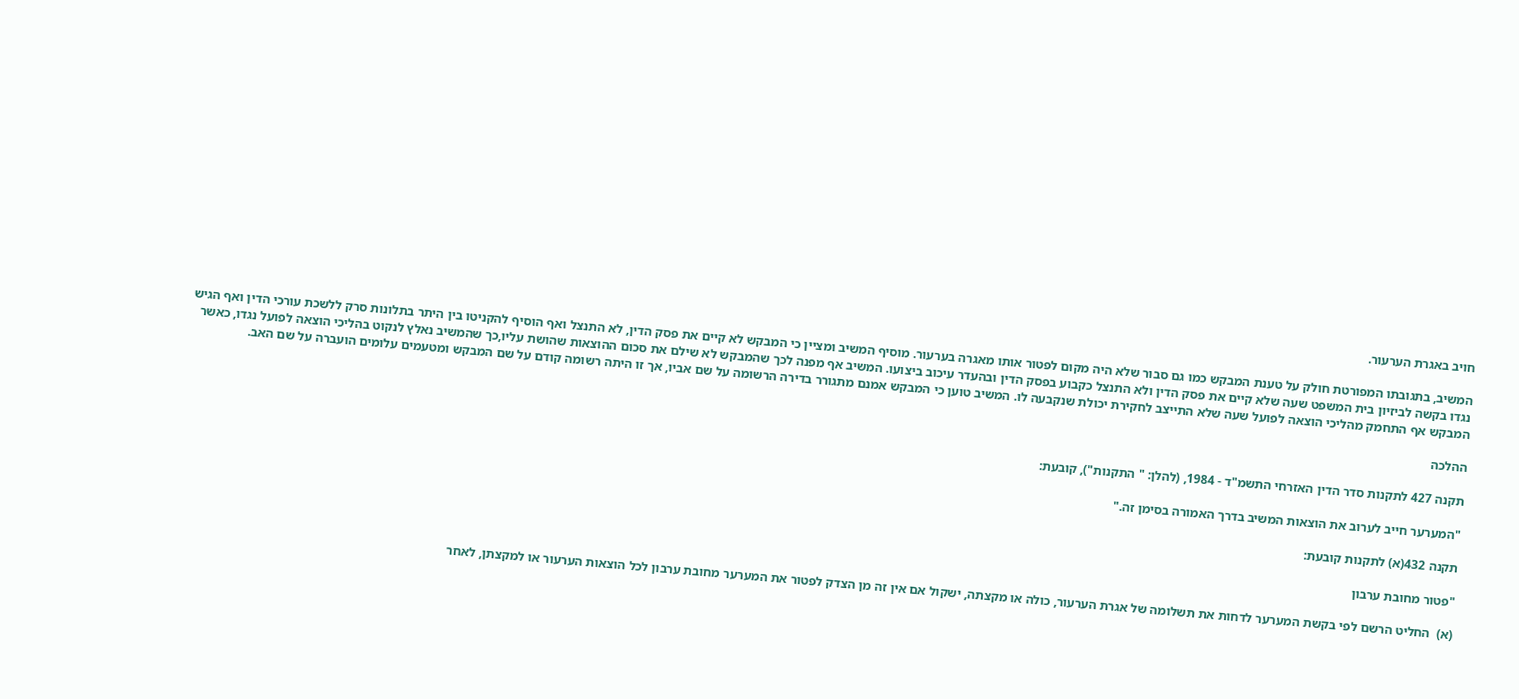חויב באגרת הערעור.

המשיב, בתגובתו המפורטת חולק על טענת המבקש כמו גם סבור שלא היה מקום לפטור אותו מאגרה בערעור. מוסיף המשיב ומציין כי המבקש לא קיים את פסק הדין, לא התנצל ואף הוסיף להקניטו בין היתר בתלונות סרק ללשכת עורכי הדין ואף הגיש נגדו בקשה לביזיון בית המשפט שעה שלא קיים את פסק הדין ולא התנצל כקבוע בפסק הדין ובהעדר עיכוב ביצועו. המשיב אף מפנה לכך שהמבקש לא שילם את סכום ההוצאות שהושת עליו,כך שהמשיב נאלץ לנקוט בהליכי הוצאה לפועל נגדו, כאשר המבקש אף התחמק מהליכי הוצאה לפועל שעה שלא התייצב לחקירת יכולת שנקבעה לו. המשיב טוען כי המבקש אמנם מתגורר בדירה הרשומה על שם אביו, אך זו היתה רשומה קודם על שם המבקש ומטעמים עלומים הועברה על שם האב.

ההלכה

תקנה 427 לתקנות סדר הדין האזרחי התשמ"ד - 1984, (להלן: " התקנות"), קובעת:

"המערער חייב לערוב את הוצאות המשיב בדרך האמורה בסימן זה."

תקנה 432(א) לתקנות קובעת:

"פטור מחובת ערבון

(א)  החליט הרשם לפי בקשת המערער לדחות את תשלומה של אגרת הערעור, כולה או מקצתה, ישקול אם אין זה מן הצדק לפטור את המערער מחובת ערבון לכל הוצאות הערעור או למקצתן, לאחר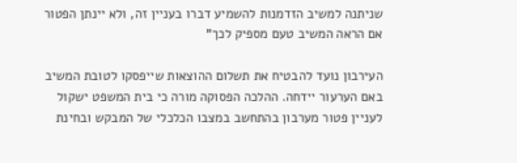שניתנה למשיב הזדמנות להשמיע דברו בעניין זה, ולא יינתן הפטור אם הראה המשיב טעם מספיק לכך"

העירבון נועד להבטיח את תשלום ההוצאות שייפסקו לטובת המשיב באם הערעור יידחה. ההלכה הפסוקה מורה כי בית המשפט ישקול לעניין פטור מערבון בהתחשב במצבו הכלכלי של המבקש ובחינת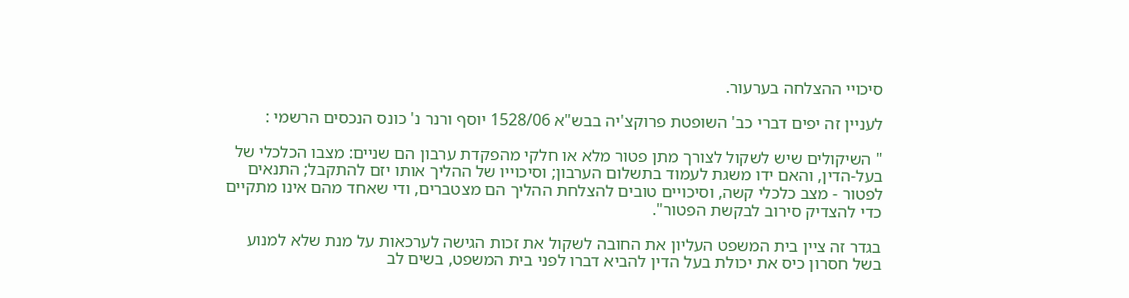סיכויי ההצלחה בערעור.

לעניין זה יפים דברי כב' השופטת פרוקצ'יה בבש"א 1528/06 יוסף ורנר נ' כונס הנכסים הרשמי :

" השיקולים שיש לשקול לצורך מתן פטור מלא או חלקי מהפקדת ערבון הם שניים: מצבו הכלכלי של בעל-הדין, והאם ידו משגת לעמוד בתשלום הערבון; וסיכוייו של ההליך אותו יזם להתקבל; התנאים לפטור - מצב כלכלי קשה, וסיכויים טובים להצלחת ההליך הם מצטברים, ודי שאחד מהם אינו מתקיים כדי להצדיק סירוב לבקשת הפטור".

בגדר זה ציין בית המשפט העליון את החובה לשקול את זכות הגישה לערכאות על מנת שלא למנוע בשל חסרון כיס את יכולת בעל הדין להביא דברו לפני בית המשפט, בשים לב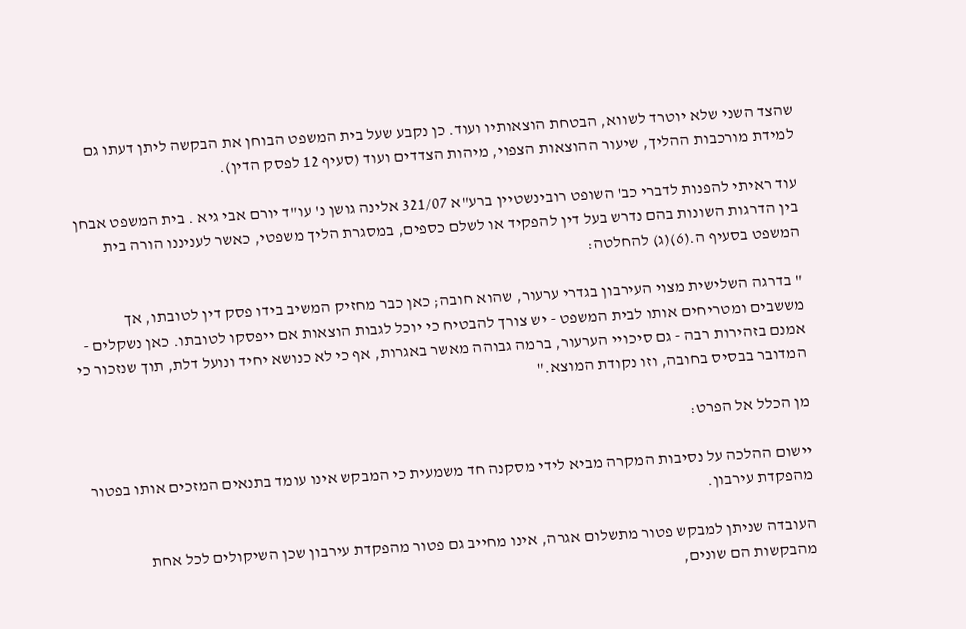שהצד השני שלא יוטרד לשווא, הבטחת הוצאותיו ועוד. כן נקבע שעל בית המשפט הבוחן את הבקשה ליתן דעתו גם למידת מורכבות ההליך, שיעור ההוצאות הצפוי, מיהות הצדדים ועוד (סעיף 12 לפסק הדין).

עוד ראיתי להפנות לדברי כב' השופט רובינשטיין ברע"א 321/07 אלינה גושן נ' עו"ד יורם אבי גיא . בית המשפט אבחן בין הדרגות השונות בהם נדרש בעל דין להפקיד או לשלם כספים, במסגרת הליך משפטי, כאשר לעניננו הורה בית המשפט בסעיף ה.(6)(ג) להחלטה:

" בדרגה השלישית מצוי העירבון בגדרי ערעור, שהוא חובה; כאן כבר מחזיק המשיב בידו פסק דין לטובתו, אך מששבים ומטריחים אותו לבית המשפט - יש צורך להבטיח כי יוכל לגבות הוצאות אם ייפסקו לטובתו. כאן נשקלים - אמנם בזהירות רבה - גם סיכויי הערעור, ברמה גבוהה מאשר באגרות, אף כי לא כנושא יחיד ונועל דלת, תוך שנזכור כי המדובר בבסיס בחובה, וזו נקודת המוצא."

מן הכלל אל הפרט:

יישום ההלכה על נסיבות המקרה מביא לידי מסקנה חד משמעית כי המבקש אינו עומד בתנאים המזכים אותו בפטור מהפקדת עירבון.

העובדה שניתן למבקש פטור מתשלום אגרה, אינו מחייב גם פטור מהפקדת עירבון שכן השיקולים לכל אחת מהבקשות הם שונים,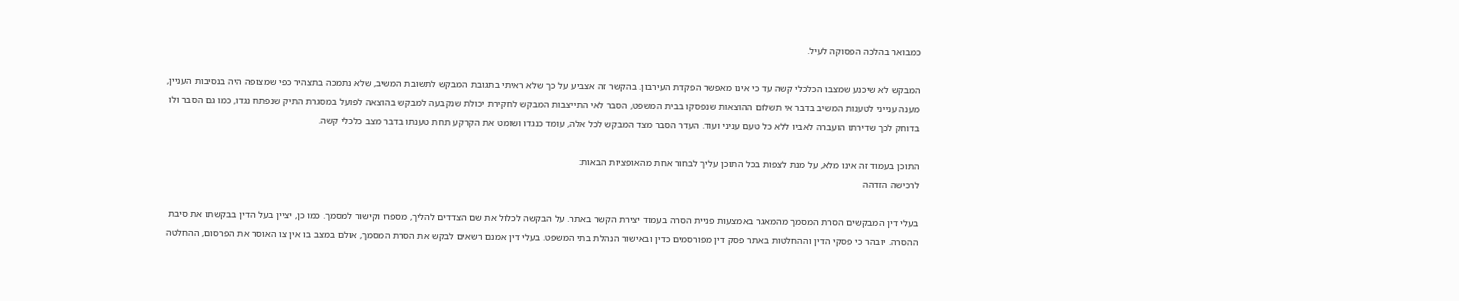כמבואר בהלכה הפסוקה לעיל.

המבקש לא שיכנע שמצבו הכלכלי קשה עד כי אינו מאפשר הפקדת העירבון. בהקשר זה אצביע על כך שלא ראיתי בתגובת המבקש לתשובת המשיב, שלא נתמכה בתצהיר כפי שמצופה היה בנסיבות העניין, מענה ענייני לטענות המשיב בדבר אי תשלום ההוצאות שנפסקו בבית המשפט, הסבר לאי התייצבות המבקש לחקירת יכולת שנקבעה למבקש בהוצאה לפועל במסגרת התיק שנפתח נגדו, כמו גם הסבר ולו בדוחק לכך שדירתו הועברה לאביו ללא כל טעם עניני ועוד. העדר הסבר מצד המבקש לכל אלה, עומד כנגדו ושומט את הקרקע תחת טענתו בדבר מצב כלכלי קשה.

התוכן בעמוד זה אינו מלא, על מנת לצפות בכל התוכן עליך לבחור אחת מהאופציות הבאות:
לרכישה הזדהה

בעלי דין המבקשים הסרת המסמך מהמאגר באמצעות פניית הסרה בעמוד יצירת הקשר באתר. על הבקשה לכלול את שם הצדדים להליך, מספרו וקישור למסמך. כמו כן, יציין בעל הדין בבקשתו את סיבת ההסרה. יובהר כי פסקי הדין וההחלטות באתר פסק דין מפורסמים כדין ובאישור הנהלת בתי המשפט. בעלי דין אמנם רשאים לבקש את הסרת המסמך, אולם במצב בו אין צו האוסר את הפרסום, ההחלטה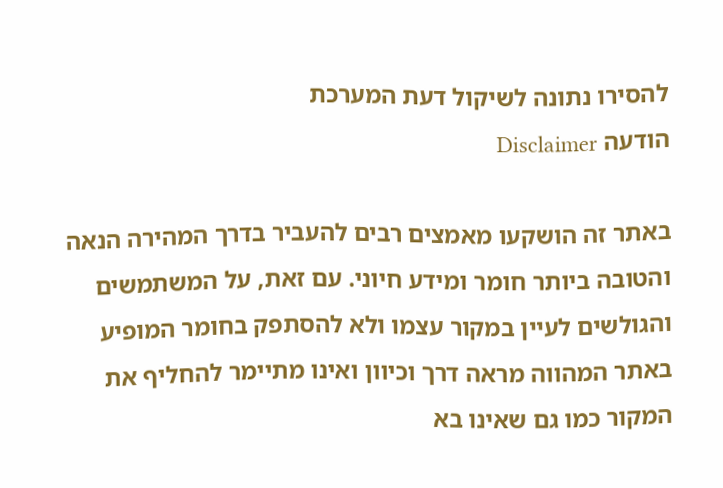להסירו נתונה לשיקול דעת המערכת
הודעה Disclaimer

באתר זה הושקעו מאמצים רבים להעביר בדרך המהירה הנאה והטובה ביותר חומר ומידע חיוני. עם זאת, על המשתמשים והגולשים לעיין במקור עצמו ולא להסתפק בחומר המופיע באתר המהווה מראה דרך וכיוון ואינו מתיימר להחליף את המקור כמו גם שאינו בא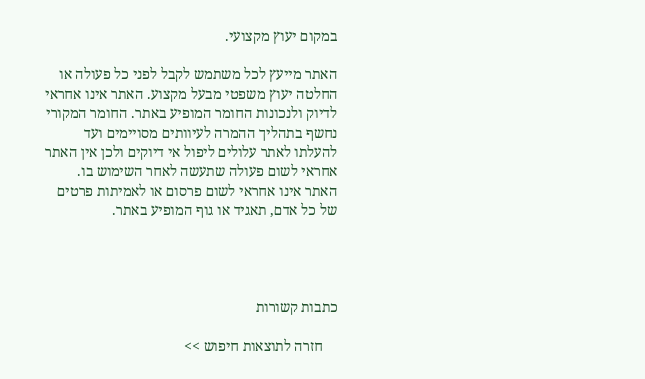במקום יעוץ מקצועי.

האתר מייעץ לכל משתמש לקבל לפני כל פעולה או החלטה יעוץ משפטי מבעל מקצוע. האתר אינו אחראי לדיוק ולנכונות החומר המופיע באתר. החומר המקורי נחשף בתהליך ההמרה לעיוותים מסויימים ועד להעלתו לאתר עלולים ליפול אי דיוקים ולכן אין האתר אחראי לשום פעולה שתעשה לאחר השימוש בו. האתר אינו אחראי לשום פרסום או לאמיתות פרטים של כל אדם, תאגיד או גוף המופיע באתר.




כתבות קשורות

    חזרה לתוצאות חיפוש >>